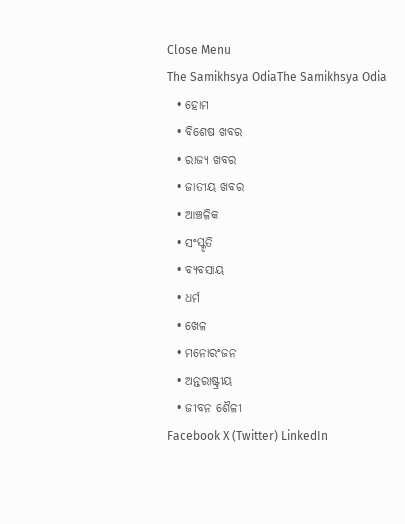Close Menu
The Samikhsya OdiaThe Samikhsya Odia
  • ହୋମ
  • ବିଶେଷ ଖବର
  • ରାଜ୍ୟ ଖବର
  • ଜାତୀୟ ଖବର
  • ଆଞ୍ଚଳିକ
  • ସଂସ୍କୃତି
  • ବ୍ୟବସାୟ
  • ଧର୍ମ
  • ଖେଳ
  • ମନୋରଂଜନ
  • ଅନ୍ତରାଷ୍ଟ୍ରୀୟ
  • ଜୀବନ ଶୈଳୀ
Facebook X (Twitter) LinkedIn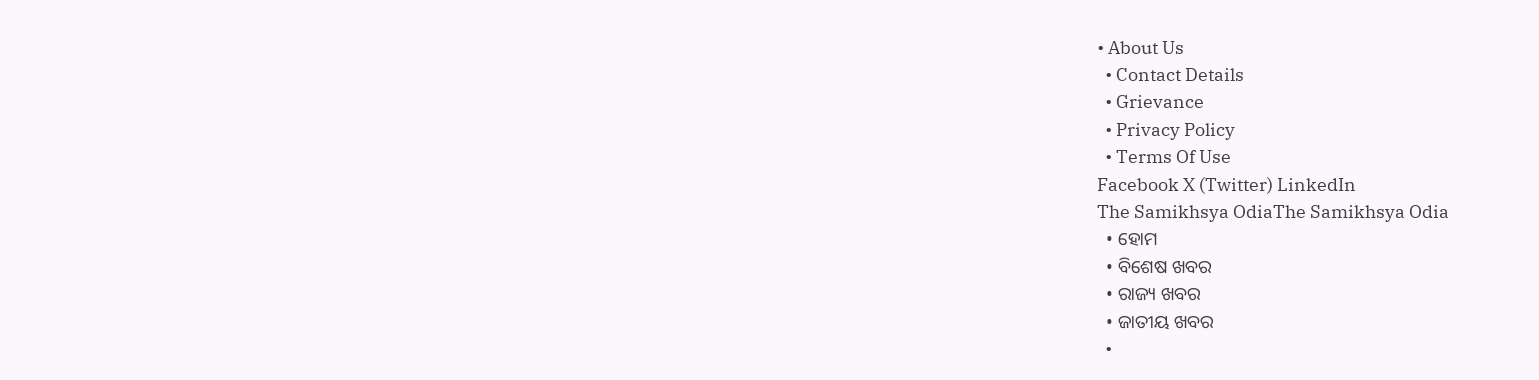• About Us
  • Contact Details
  • Grievance
  • Privacy Policy
  • Terms Of Use
Facebook X (Twitter) LinkedIn
The Samikhsya OdiaThe Samikhsya Odia
  • ହୋମ
  • ବିଶେଷ ଖବର
  • ରାଜ୍ୟ ଖବର
  • ଜାତୀୟ ଖବର
  •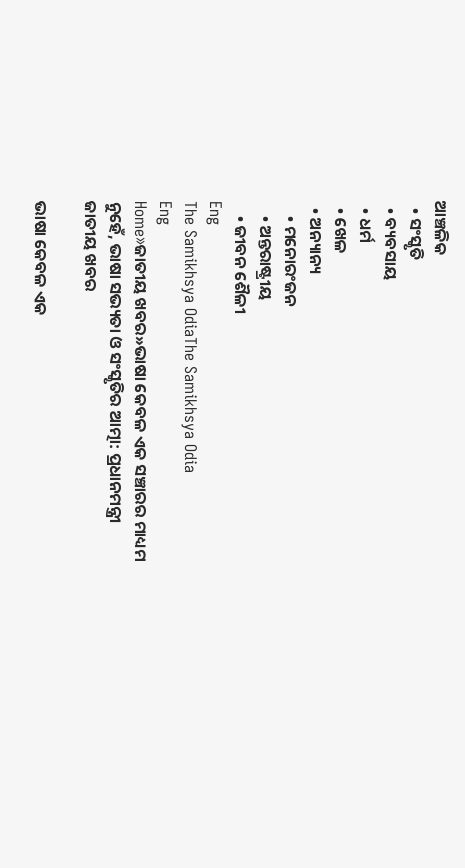ଆଞ୍ଚଳିକ
  • ସଂସ୍କୃତି
  • ବ୍ୟବସାୟ
  • ଧର୍ମ
  • ଖେଳ
  • ଅନ୍ୟାନ୍ୟ
    • ମନୋରଂଜନ
    • ଅନ୍ତରାଷ୍ଟ୍ରୀୟ
    • ଜୀବନ ଶୈଳୀ
Eng
The Samikhsya OdiaThe Samikhsya Odia
Eng
Home»ଜାତୀୟ ଖବର»ଭାଷା କେବଳ ଏକ ସଞ୍ଚାରର ମାଧ୍ୟମ ନୁହେଁ, ଭାଷା ସଭ୍ୟତା ଓ ସଂସ୍କୃତିର ଆତ୍ମା: ପ୍ରଧାନମନ୍ତ୍ରୀ
ଜାତୀୟ ଖବର

ଭାଷା କେବଳ ଏକ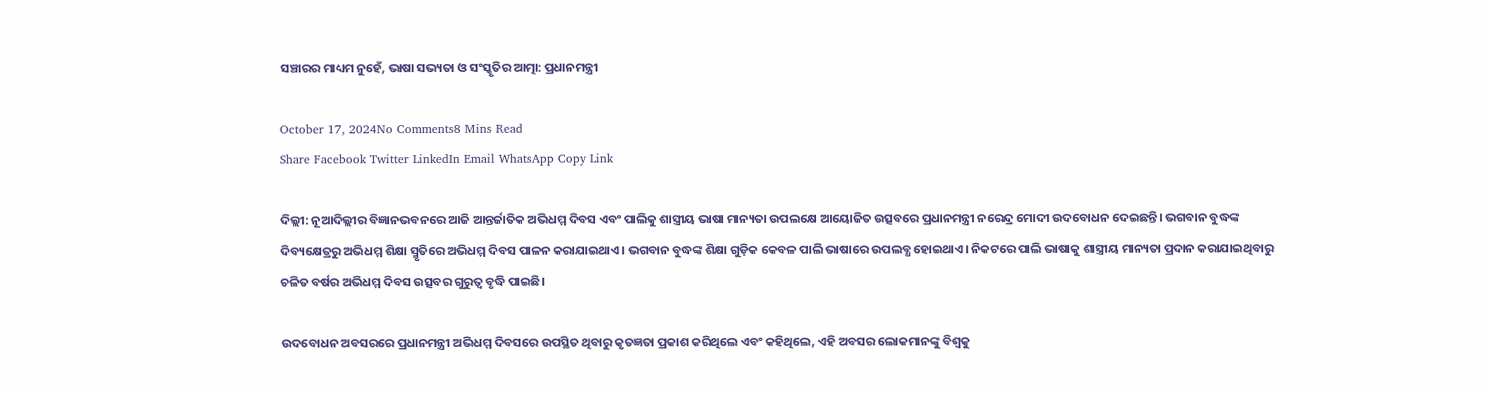ସଞ୍ଚାରର ମାଧ୍ୟମ ନୁହେଁ, ଭାଷା ସଭ୍ୟତା ଓ ସଂସ୍କୃତିର ଆତ୍ମା: ପ୍ରଧାନମନ୍ତ୍ରୀ

October 17, 2024No Comments8 Mins Read
Share Facebook Twitter LinkedIn Email WhatsApp Copy Link

ଦିଲ୍ଲୀ: ନୂଆଦିଲ୍ଲୀର ବିଜ୍ଞାନଭବନରେ ଆଜି ଆନ୍ତର୍ଜାତିକ ଅଭିଧମ୍ମ ଦିବସ ଏବଂ ପାଲିକୁ ଶାସ୍ତ୍ରୀୟ ଭାଷା ମାନ୍ୟତା ଉପଲକ୍ଷେ ଆୟୋଜିତ ଉତ୍ସବରେ ପ୍ରଧାନମନ୍ତ୍ରୀ ନରେନ୍ଦ୍ର ମୋଦୀ ଉଦବୋଧନ ଦେଇଛନ୍ତି। ଭଗବାନ ବୁଦ୍ଧଙ୍କ ଦିବ୍ୟକ୍ଷେତ୍ରରୁ ଅଭିଧମ୍ମ ଶିକ୍ଷା ସ୍ମୃତିରେ ଅଭିଧମ୍ମ ଦିବସ ପାଳନ କରାଯାଇଥାଏ। ଭଗବାନ ବୁଦ୍ଧଙ୍କ ଶିକ୍ଷା ଗୁଡ଼ିକ କେବଳ ପାଲି ଭାଷାରେ ଉପଲବ୍ଧ ହୋଇଥାଏ। ନିକଟରେ ପାଲି ଭାଷାକୁ ଶାସ୍ତ୍ରୀୟ ମାନ୍ୟତା ପ୍ରଦାନ କରାଯାଇଥିବାରୁ ଚଳିତ ବର୍ଷର ଅଭିଧମ୍ମ ଦିବସ ଉତ୍ସବର ଗୁରୁତ୍ୱ ବୃଦ୍ଧି ପାଇଛି।

ଉଦବୋଧନ ଅବସରରେ ପ୍ରଧାନମନ୍ତ୍ରୀ ଅଭିଧମ୍ମ ଦିବସରେ ଉପସ୍ଥିତ ଥିବାରୁ କୃତଜ୍ଞତା ପ୍ରକାଶ କରିଥିଲେ ଏବଂ କହିଥିଲେ, ଏହି ଅବସର ଲୋକମାନଙ୍କୁ ବିଶ୍ୱକୁ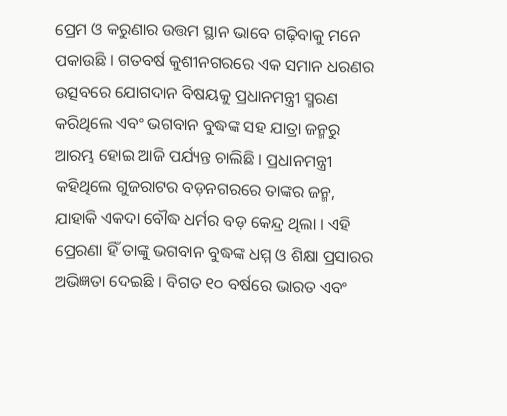ପ୍ରେମ ଓ କରୁଣାର ଉତ୍ତମ ସ୍ଥାନ ଭାବେ ଗଢ଼ିବାକୁ ମନେ ପକାଉଛି । ଗତବର୍ଷ କୁଶୀନଗରରେ ଏକ ସମାନ ଧରଣର ଉତ୍ସବରେ ଯୋଗଦାନ ବିଷୟକୁ ପ୍ରଧାନମନ୍ତ୍ରୀ ସ୍ମରଣ କରିଥିଲେ ଏବଂ ଭଗବାନ ବୁଦ୍ଧଙ୍କ ସହ ଯାତ୍ରା ଜନ୍ମରୁ ଆରମ୍ଭ ହୋଇ ଆଜି ପର୍ଯ୍ୟନ୍ତ ଚାଲିଛି । ପ୍ରଧାନମନ୍ତ୍ରୀ କହିଥିଲେ ଗୁଜରାଟର ବଡ଼ନଗରରେ ତାଙ୍କର ଜନ୍ମ, ଯାହାକି ଏକଦା ବୌଦ୍ଧ ଧର୍ମର ବଡ଼ କେନ୍ଦ୍ର ଥିଲା । ଏହି ପ୍ରେରଣା ହିଁ ତାଙ୍କୁ ଭଗବାନ ବୁଦ୍ଧଙ୍କ ଧମ୍ମ ଓ ଶିକ୍ଷା ପ୍ରସାରର ଅଭିଜ୍ଞତା ଦେଇଛି । ବିଗତ ୧୦ ବର୍ଷରେ ଭାରତ ଏବଂ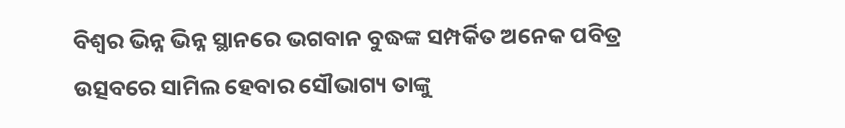ବିଶ୍ୱର ଭିନ୍ନ ଭିନ୍ନ ସ୍ଥାନରେ ଭଗବାନ ବୁଦ୍ଧଙ୍କ ସମ୍ପର୍କିତ ଅନେକ ପବିତ୍ର ଉତ୍ସବରେ ସାମିଲ ହେବାର ସୌଭାଗ୍ୟ ତାଙ୍କୁ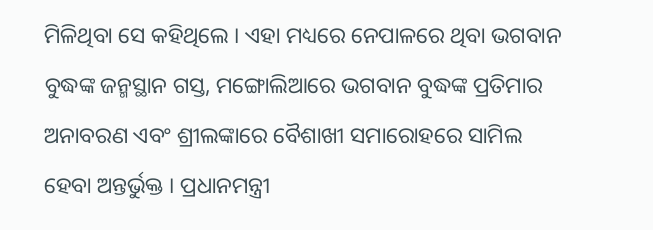ମିଳିଥିବା ସେ କହିଥିଲେ । ଏହା ମଧ୍ୟରେ ନେପାଳରେ ଥିବା ଭଗବାନ ବୁଦ୍ଧଙ୍କ ଜନ୍ମସ୍ଥାନ ଗସ୍ତ, ମଙ୍ଗୋଲିଆରେ ଭଗବାନ ବୁଦ୍ଧଙ୍କ ପ୍ରତିମାର ଅନାବରଣ ଏବଂ ଶ୍ରୀଲଙ୍କାରେ ବୈଶାଖୀ ସମାରୋହରେ ସାମିଲ ହେବା ଅନ୍ତର୍ଭୁକ୍ତ । ପ୍ରଧାନମନ୍ତ୍ରୀ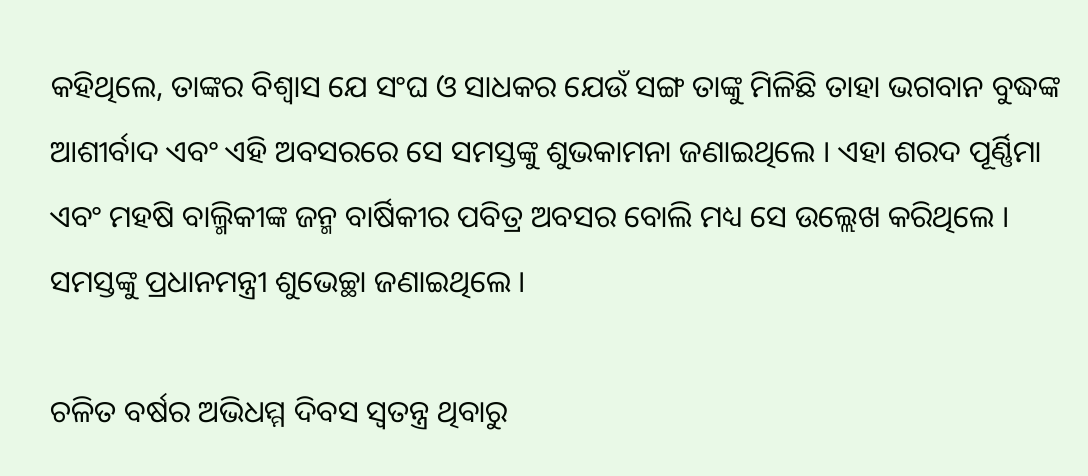କହିଥିଲେ, ତାଙ୍କର ବିଶ୍ୱାସ ଯେ ସଂଘ ଓ ସାଧକର ଯେଉଁ ସଙ୍ଗ ତାଙ୍କୁ ମିଳିଛି ତାହା ଭଗବାନ ବୁଦ୍ଧଙ୍କ ଆଶୀର୍ବାଦ ଏବଂ ଏହି ଅବସରରେ ସେ ସମସ୍ତଙ୍କୁ ଶୁଭକାମନା ଜଣାଇଥିଲେ । ଏହା ଶରଦ ପୂର୍ଣ୍ଣିମା ଏବଂ ମହଷି ବାଲ୍ମିକୀଙ୍କ ଜନ୍ମ ବାର୍ଷିକୀର ପବିତ୍ର ଅବସର ବୋଲି ମଧ୍ୟ ସେ ଉଲ୍ଲେଖ କରିଥିଲେ । ସମସ୍ତଙ୍କୁ ପ୍ରଧାନମନ୍ତ୍ରୀ ଶୁଭେଚ୍ଛା ଜଣାଇଥିଲେ ।

ଚଳିତ ବର୍ଷର ଅଭିଧମ୍ମ ଦିବସ ସ୍ୱତନ୍ତ୍ର ଥିବାରୁ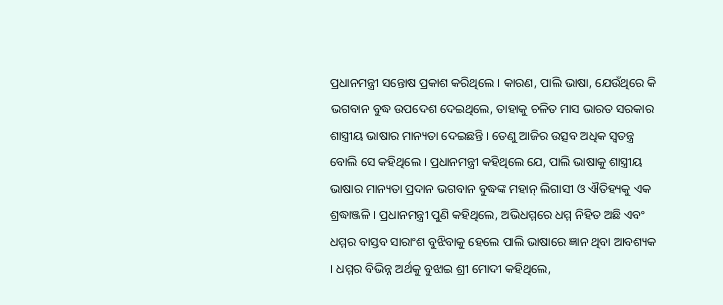ପ୍ରଧାନମନ୍ତ୍ରୀ ସନ୍ତୋଷ ପ୍ରକାଶ କରିଥିଲେ । କାରଣ, ପାଲି ଭାଷା, ଯେଉଁଥିରେ କି ଭଗବାନ ବୁଦ୍ଧ ଉପଦେଶ ଦେଇଥିଲେ, ତାହାକୁ ଚଳିତ ମାସ ଭାରତ ସରକାର ଶାସ୍ତ୍ରୀୟ ଭାଷାର ମାନ୍ୟତା ଦେଇଛନ୍ତି । ତେଣୁ ଆଜିର ଉତ୍ସବ ଅଧିକ ସ୍ୱତନ୍ତ୍ର ବୋଲି ସେ କହିଥିଲେ । ପ୍ରଧାନମନ୍ତ୍ରୀ କହିଥିଲେ ଯେ, ପାଲି ଭାଷାକୁ ଶାସ୍ତ୍ରୀୟ ଭାଷାର ମାନ୍ୟତା ପ୍ରଦାନ ଭଗବାନ ବୁଦ୍ଧଙ୍କ ମହାନ୍ ଲିଗାସୀ ଓ ଐତିହ୍ୟକୁ ଏକ ଶ୍ରଦ୍ଧାଞ୍ଜଳି । ପ୍ରଧାନମନ୍ତ୍ରୀ ପୁଣି କହିଥିଲେ, ଅଭିଧମ୍ମରେ ଧମ୍ମ ନିହିତ ଅଛି ଏବଂ ଧମ୍ମର ବାସ୍ତବ ସାରାଂଶ ବୁଝିବାକୁ ହେଲେ ପାଲି ଭାଷାରେ ଜ୍ଞାନ ଥିବା ଆବଶ୍ୟକ । ଧମ୍ମର ବିଭିନ୍ନ ଅର୍ଥକୁ ବୁଝାଇ ଶ୍ରୀ ମୋଦୀ କହିଥିଲେ,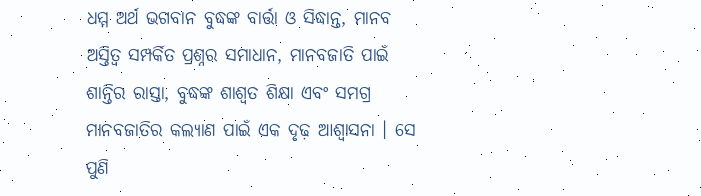ଧମ୍ମ ଅର୍ଥ ଭଗବାନ ବୁଦ୍ଧଙ୍କ ବାର୍ତ୍ତା ଓ ସିଦ୍ଧାନ୍ତ, ମାନବ ଅସ୍ତିତ୍ୱ ସମ୍ପର୍କିତ ପ୍ରଶ୍ନର ସମାଧାନ, ମାନବଜାତି ପାଇଁ ଶାନ୍ତିର ରାସ୍ତା, ବୁଦ୍ଧଙ୍କ ଶାଶ୍ୱତ ଶିକ୍ଷା ଏବଂ ସମଗ୍ର ମାନବଜାତିର କଲ୍ୟାଣ ପାଇଁ ଏକ ଦୃଢ଼ ଆଶ୍ୱାସନା । ସେ ପୁଣି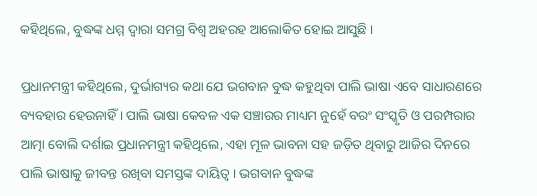କହିଥିଲେ, ବୁଦ୍ଧଙ୍କ ଧମ୍ମ ଦ୍ୱାରା ସମଗ୍ର ବିଶ୍ୱ ଅହରହ ଆଲୋକିତ ହୋଇ ଆସୁଛି ।

ପ୍ରଧାନମନ୍ତ୍ରୀ କହିଥିଲେ, ଦୁର୍ଭାଗ୍ୟର କଥା ଯେ ଭଗବାନ ବୁଦ୍ଧ କହୁଥିବା ପାଲି ଭାଷା ଏବେ ସାଧାରଣରେ ବ୍ୟବହାର ହେଉନାହିଁ । ପାଲି ଭାଷା କେବଳ ଏକ ସଞ୍ଚାରର ମାଧ୍ୟମ ନୁହେଁ ବରଂ ସଂସ୍କୃତି ଓ ପରମ୍ପରାର ଆତ୍ମା ବୋଲି ଦର୍ଶାଇ ପ୍ରଧାନମନ୍ତ୍ରୀ କହିଥିଲେ, ଏହା ମୂଳ ଭାବନା ସହ ଜଡ଼ିତ ଥିବାରୁ ଆଜିର ଦିନରେ ପାଲି ଭାଷାକୁ ଜୀବନ୍ତ ରଖିବା ସମସ୍ତଙ୍କ ଦାୟିତ୍ୱ । ଭଗବାନ ବୁଦ୍ଧଙ୍କ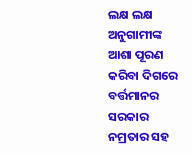ଲକ୍ଷ ଲକ୍ଷ ଅନୁଗାମୀଙ୍କ ଆଶା ପୂରଣ କରିବା ଦିଗରେ ବର୍ତ୍ତମାନର ସରକାର ନମ୍ରତାର ସହ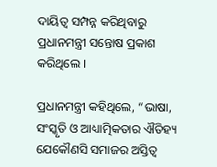ଦାୟିତ୍ୱ ସମ୍ପନ୍ନ କରିଥିବାରୁ ପ୍ରଧାନମନ୍ତ୍ରୀ ସନ୍ତୋଷ ପ୍ରକାଶ କରିଥିଲେ ।

ପ୍ରଧାନମନ୍ତ୍ରୀ କହିଥିଲେ, “ଭାଷା, ସଂସ୍କୃତି ଓ ଆଧ୍ୟାତ୍ମିକତାର ଐତିହ୍ୟ ଯେକୌଣସି ସମାଜର ଅସ୍ତିତ୍ୱ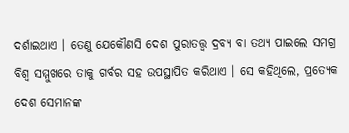ଦର୍ଶାଇଥାଏ । ତେଣୁ ଯେକୌଣସି ଦେଶ ପୁରାତତ୍ତ୍ୱ ଦ୍ରବ୍ୟ ବା ତଥ୍ୟ ପାଇଲେ ସମଗ୍ର ବିଶ୍ୱ ସମ୍ମୁଖରେ ତାକୁ ଗର୍ବର ସହ ଉପସ୍ଥାପିତ କରିଥାଏ । ସେ କହିଥିଲେ, ପ୍ରତ୍ୟେକ ଦେଶ ସେମାନଙ୍କ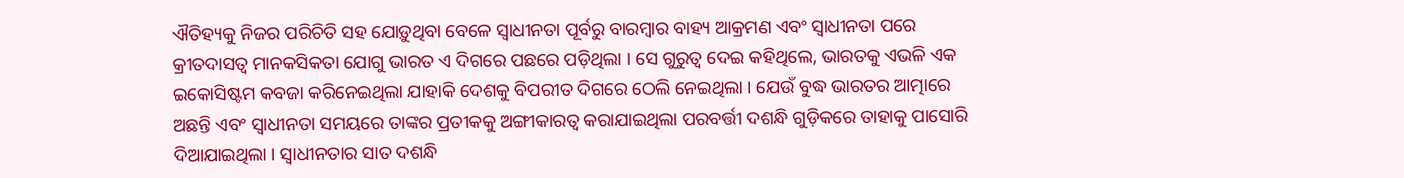ଐତିହ୍ୟକୁ ନିଜର ପରିଚିତି ସହ ଯୋଡ଼ୁଥିବା ବେଳେ ସ୍ୱାଧୀନତା ପୂର୍ବରୁ ବାରମ୍ବାର ବାହ୍ୟ ଆକ୍ରମଣ ଏବଂ ସ୍ୱାଧୀନତା ପରେ କ୍ରୀତଦାସତ୍ୱ ମାନକସିକତା ଯୋଗୁ ଭାରତ ଏ ଦିଗରେ ପଛରେ ପଡ଼ିଥିଲା । ସେ ଗୁରୁତ୍ୱ ଦେଇ କହିଥିଲେ, ଭାରତକୁ ଏଭଳି ଏକ ଇକୋସିଷ୍ଟମ କବଜା କରିନେଇଥିଲା ଯାହାକି ଦେଶକୁ ବିପରୀତ ଦିଗରେ ଠେଲି ନେଇଥିଲା । ଯେଉଁ ବୁଦ୍ଧ ଭାରତର ଆତ୍ମାରେ ଅଛନ୍ତି ଏବଂ ସ୍ୱାଧୀନତା ସମୟରେ ତାଙ୍କର ପ୍ରତୀକକୁ ଅଙ୍ଗୀକାରତ୍ୱ କରାଯାଇଥିଲା ପରବର୍ତ୍ତୀ ଦଶନ୍ଧି ଗୁଡ଼ିକରେ ତାହାକୁ ପାସୋରି ଦିଆଯାଇଥିଲା । ସ୍ୱାଧୀନତାର ସାତ ଦଶନ୍ଧି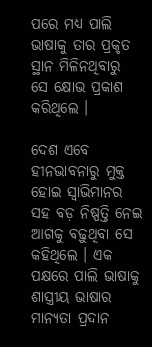ପରେ ମଧ୍ୟ ପାଲି ଭାଷାକୁ ତାର ପ୍ରକୃତ ସ୍ଥାନ ମିଳିନଥିବାରୁ ସେ କ୍ଷୋଭ ପ୍ରକାଶ କରିଥିଲେ ।

ଦେଶ ଏବେ ହୀନଭାବନାରୁ ମୁକ୍ତ ହୋଇ ସ୍ୱାଭିମାନର ସହ ବଡ଼ ନିଷ୍ପତ୍ତି ନେଇ ଆଗକୁ ବଢ଼ୁଥିବା ସେ କହିଥିଲେ । ଏକ ପକ୍ଷରେ ପାଲି ଭାଷାକୁ ଶାସ୍ତ୍ରୀୟ ଭାଷାର ମାନ୍ୟତା ପ୍ରଦାନ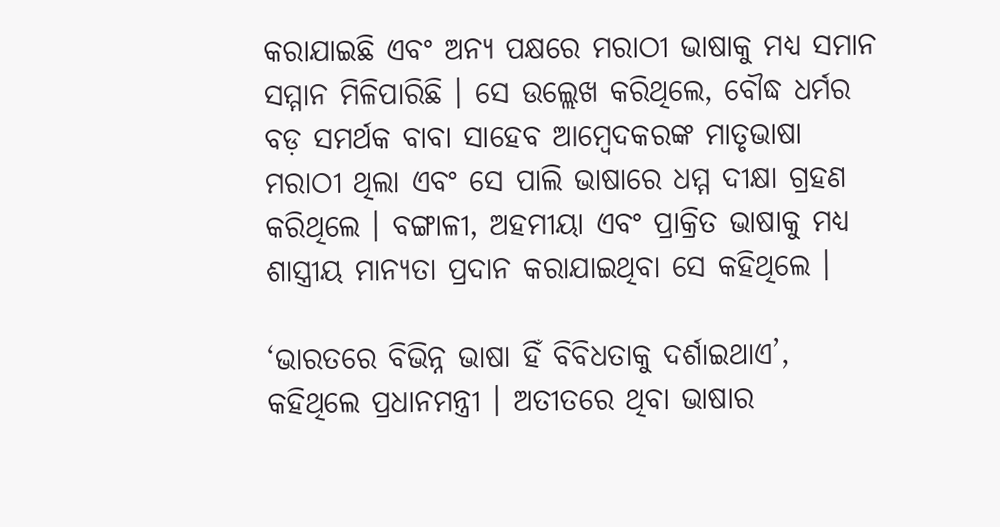କରାଯାଇଛି ଏବଂ ଅନ୍ୟ ପକ୍ଷରେ ମରାଠୀ ଭାଷାକୁ ମଧ୍ୟ ସମାନ ସମ୍ମାନ ମିଳିପାରିଛି । ସେ ଉଲ୍ଲେଖ କରିଥିଲେ, ବୌଦ୍ଧ ଧର୍ମର ବଡ଼ ସମର୍ଥକ ବାବା ସାହେବ ଆମ୍ବେଦକରଙ୍କ ମାତୃଭାଷା ମରାଠୀ ଥିଲା ଏବଂ ସେ ପାଲି ଭାଷାରେ ଧମ୍ମ ଦୀକ୍ଷା ଗ୍ରହଣ କରିଥିଲେ । ବଙ୍ଗାଳୀ, ଅହମୀୟା ଏବଂ ପ୍ରାକ୍ରିତ ଭାଷାକୁ ମଧ୍ୟ ଶାସ୍ତ୍ରୀୟ ମାନ୍ୟତା ପ୍ରଦାନ କରାଯାଇଥିବା ସେ କହିଥିଲେ ।

‘ଭାରତରେ ବିଭିନ୍ନ ଭାଷା ହିଁ ବିବିଧତାକୁ ଦର୍ଶାଇଥାଏ’, କହିଥିଲେ ପ୍ରଧାନମନ୍ତ୍ରୀ । ଅତୀତରେ ଥିବା ଭାଷାର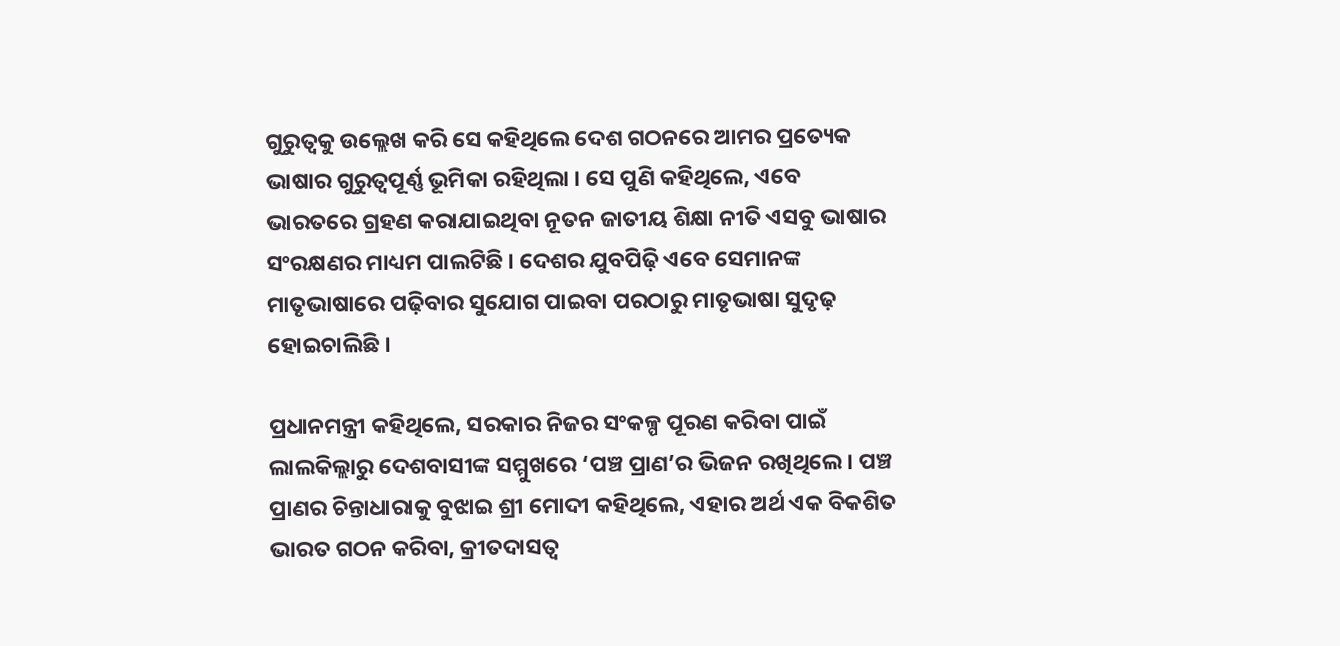ଗୁରୁତ୍ୱକୁ ଉଲ୍ଲେଖ କରି ସେ କହିଥିଲେ ଦେଶ ଗଠନରେ ଆମର ପ୍ରତ୍ୟେକ ଭାଷାର ଗୁରୁତ୍ୱପୂର୍ଣ୍ଣ ଭୂମିକା ରହିଥିଲା । ସେ ପୁଣି କହିଥିଲେ, ଏବେ ଭାରତରେ ଗ୍ରହଣ କରାଯାଇଥିବା ନୂତନ ଜାତୀୟ ଶିକ୍ଷା ନୀତି ଏସବୁ ଭାଷାର ସଂରକ୍ଷଣର ମାଧ୍ୟମ ପାଲଟିଛି । ଦେଶର ଯୁବପିଢ଼ି ଏବେ ସେମାନଙ୍କ ମାତୃଭାଷାରେ ପଢ଼ିବାର ସୁଯୋଗ ପାଇବା ପରଠାରୁ ମାତୃଭାଷା ସୁଦୃଢ଼ ହୋଇଚାଲିଛି ।

ପ୍ରଧାନମନ୍ତ୍ରୀ କହିଥିଲେ, ସରକାର ନିଜର ସଂକଳ୍ପ ପୂରଣ କରିବା ପାଇଁ ଲାଲକିଲ୍ଲାରୁ ଦେଶବାସୀଙ୍କ ସମ୍ମୁଖରେ ‘ପଞ୍ଚ ପ୍ରାଣ’ର ଭିଜନ ରଖିଥିଲେ । ପଞ୍ଚ ପ୍ରାଣର ଚିନ୍ତାଧାରାକୁ ବୁଝାଇ ଶ୍ରୀ ମୋଦୀ କହିଥିଲେ, ଏହାର ଅର୍ଥ ଏକ ବିକଶିତ ଭାରତ ଗଠନ କରିବା, କ୍ରୀତଦାସତ୍ୱ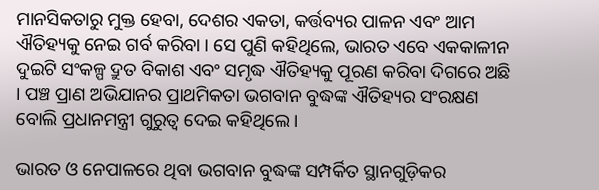ମାନସିକତାରୁ ମୁକ୍ତ ହେବା, ଦେଶର ଏକତା, କର୍ତ୍ତବ୍ୟର ପାଳନ ଏବଂ ଆମ ଐତିହ୍ୟକୁ ନେଇ ଗର୍ବ କରିବା । ସେ ପୁଣି କହିଥିଲେ, ଭାରତ ଏବେ ଏକକାଳୀନ ଦୁଇଟି ସଂକଳ୍ପ ଦ୍ରୁତ ବିକାଶ ଏବଂ ସମୃଦ୍ଧ ଐତିହ୍ୟକୁ ପୂରଣ କରିବା ଦିଗରେ ଅଛି । ପଞ୍ଚ ପ୍ରାଣ ଅଭିଯାନର ପ୍ରାଥମିକତା ଭଗବାନ ବୁଦ୍ଧଙ୍କ ଐତିହ୍ୟର ସଂରକ୍ଷଣ ବୋଲି ପ୍ରଧାନମନ୍ତ୍ରୀ ଗୁରୁତ୍ୱ ଦେଇ କହିଥିଲେ ।

ଭାରତ ଓ ନେପାଳରେ ଥିବା ଭଗବାନ ବୁଦ୍ଧଙ୍କ ସମ୍ପର୍କିତ ସ୍ଥାନଗୁଡ଼ିକର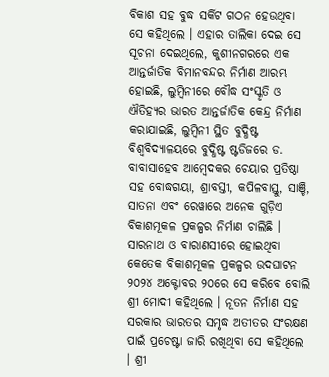ବିକାଶ ସହ ବୁଦ୍ଧ ସର୍କିଟ ଗଠନ ହେଉଥିବା ସେ କହିଥିଲେ । ଏହାର ତାଲିକା ଦେଇ ସେ ସୂଚନା ଦେଇଥିଲେ, କୁଶୀନଗରରେ ଏକ ଆନ୍ତର୍ଜାତିକ ବିମାନବନ୍ଦର ନିର୍ମାଣ ଆରମ୍ଭ ହୋଇଛି, ଲୁମ୍ବିନୀରେ ବୌଦ୍ଧ ସଂସ୍କୃତି ଓ ଐତିହ୍ୟର ଭାରତ ଆନ୍ତର୍ଜାତିକ କେନ୍ଦ୍ର ନିର୍ମାଣ କରାଯାଇଛି, ଲୁମ୍ବିନୀ ସ୍ଥିତ ବୁଦ୍ଧିଷ୍ଟ ବିଶ୍ୱବିଦ୍ୟାଳୟରେ ବୁଦ୍ଧିଷ୍ଟ ଷ୍ଟଡିଜରେ ଡ. ବାବାସାହେବ ଆମ୍ବେଦକର ଚେୟାର ପ୍ରତିଷ୍ଠା ସହ ବୋଦ୍ଧଗୟା, ଶ୍ରାବସ୍ତୀ, କପିଳବାସ୍ତୁ, ସାଞ୍ଚି, ସାତନା ଏବଂ ରେୱାରେ ଅନେକ ଗୁଡ଼ିଏ ବିକାଶମୂକଳ ପ୍ରକଳ୍ପର ନିର୍ମାଣ ଚାଲିଛି । ସାରନାଥ ଓ ବାରାଣସୀରେ ହୋଇଥିବା କେତେକ ବିକାଶମୂକଳ ପ୍ରକଳ୍ପର ଉଦଘାଟନ ୨୦୨୪ ଅକ୍ଟୋବର ୨୦ରେ ସେ କରିବେ ବୋଲି ଶ୍ରୀ ମୋଦୀ କହିଥିଲେ । ନୂତନ ନିର୍ମାଣ ସହ ସରକାର ଭାରତର ସମୃଦ୍ଧ ଅତୀତର ସଂରକ୍ଷଣ ପାଇଁ ପ୍ରଚେଷ୍ଟା ଜାରି ରଖିଥିବା ସେ କହିଥିଲେ । ଶ୍ରୀ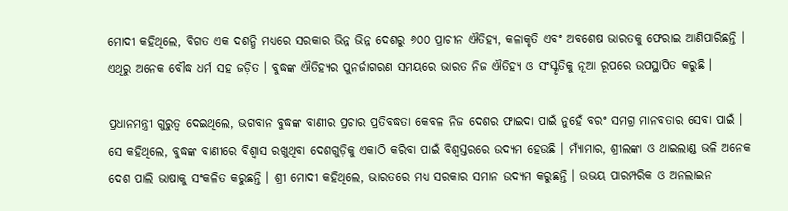ମୋଦୀ କହିଥିଲେ, ବିଗତ ଏକ ଦଶନ୍ଧି ମଧ୍ୟରେ ସରକାର ଭିନ୍ନ ଭିନ୍ନ ଦେଶରୁ ୬୦୦ ପ୍ରାଚୀନ ଐତିହ୍ୟ, କଳାକୃତି ଏବଂ ଅବଶେଷ ଭାରତକୁ ଫେରାଇ ଆଣିପାରିଛନ୍ତି । ଏଥିରୁ ଅନେକ ବୌଦ୍ଧ ଧର୍ମ ସହ ଜଡ଼ିତ । ବୁଦ୍ଧଙ୍କ ଐତିହ୍ୟର ପୁନର୍ଜାଗରଣ ସମୟରେ ଭାରତ ନିଜ ଐତିହ୍ୟ ଓ ସଂସ୍କୃତିକୁ ନୂଆ ରୂପରେ ଉପସ୍ଥାପିତ କରୁଛି ।

ପ୍ରଧାନମନ୍ତ୍ରୀ ଗୁରୁତ୍ୱ ଦେଇଥିଲେ, ଭଗବାନ ବୁଦ୍ଧଙ୍କ ବାଣୀର ପ୍ରଚାର ପ୍ରତିବଦ୍ଧତା କେବଳ ନିଜ ଦେଶର ଫାଇଦା ପାଇଁ ନୁହେଁ ବରଂ ସମଗ୍ର ମାନବତାର ସେବା ପାଇଁ । ସେ କହିଥିଲେ, ବୁଦ୍ଧଙ୍କ ବାଣୀରେ ବିଶ୍ୱାସ ରଖୁଥିବା ଦେଶଗୁଡ଼ିକୁ ଏକାଠି କରିବା ପାଇଁ ବିଶ୍ୱସ୍ତରରେ ଉଦ୍ୟମ ହେଉଛି । ମ୍ୟାଁମାର, ଶ୍ରୀଲଙ୍କା ଓ ଥାଇଲାଣ୍ଡ ଭଳି ଅନେକ ଦେଶ ପାଲି ଭାଷାକୁ ସଂକଳିତ କରୁଛନ୍ତି । ଶ୍ରୀ ମୋଦୀ କହିଥିଲେ, ଭାରତରେ ମଧ୍ୟ ସରକାର ସମାନ ଉଦ୍ୟମ କରୁଛନ୍ତି । ଉଭୟ ପାରମ୍ପରିକ ଓ ଅନଲାଇନ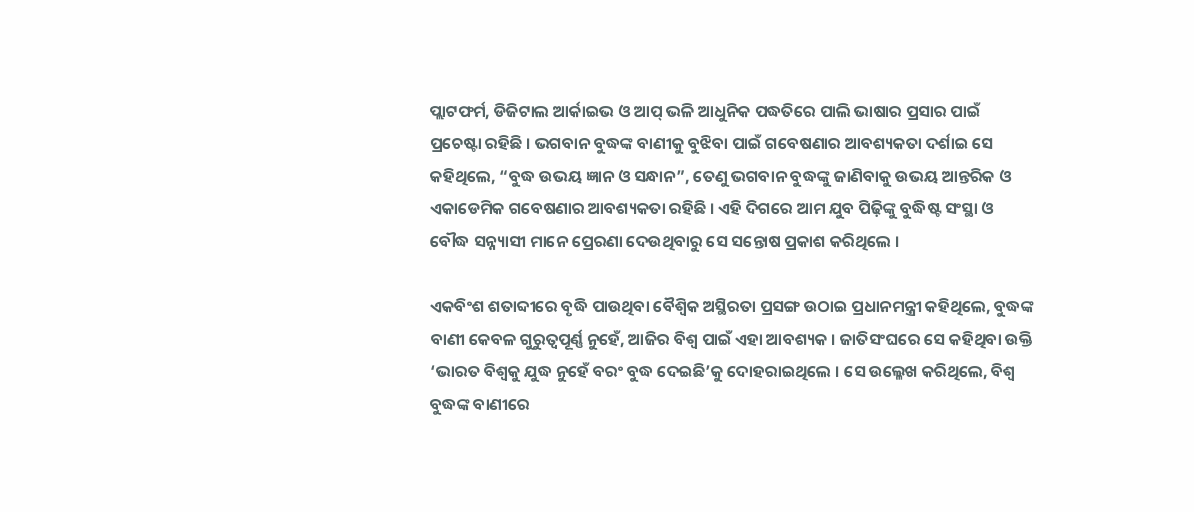ପ୍ଲାଟଫର୍ମ, ଡିଜିଟାଲ ଆର୍କାଇଭ ଓ ଆପ୍ ଭଳି ଆଧୁନିକ ପଦ୍ଧତିରେ ପାଲି ଭାଷାର ପ୍ରସାର ପାଇଁ ପ୍ରଚେଷ୍ଟା ରହିଛି । ଭଗବାନ ବୁଦ୍ଧଙ୍କ ବାଣୀକୁ ବୁଝିବା ପାଇଁ ଗବେଷଣାର ଆବଶ୍ୟକତା ଦର୍ଶାଇ ସେ କହିଥିଲେ, “ବୁଦ୍ଧ ଉଭୟ ଜ୍ଞାନ ଓ ସନ୍ଧାନ”, ତେଣୁ ଭଗବାନ ବୁଦ୍ଧଙ୍କୁ ଜାଣିବାକୁ ଉଭୟ ଆନ୍ତରିକ ଓ ଏକାଡେମିକ ଗବେଷଣାର ଆବଶ୍ୟକତା ରହିଛି । ଏହି ଦିଗରେ ଆମ ଯୁବ ପିଢ଼ିଙ୍କୁ ବୁଦ୍ଧିଷ୍ଟ ସଂସ୍ଥା ଓ ବୌଦ୍ଧ ସନ୍ନ୍ୟାସୀ ମାନେ ପ୍ରେରଣା ଦେଉଥିବାରୁ ସେ ସନ୍ତୋଷ ପ୍ରକାଶ କରିଥିଲେ ।

ଏକବିଂଶ ଶତାବ୍ଦୀରେ ବୃଦ୍ଧି ପାଉଥିବା ବୈଶ୍ୱିକ ଅସ୍ଥିରତା ପ୍ରସଙ୍ଗ ଉଠାଇ ପ୍ରଧାନମନ୍ତ୍ରୀ କହିଥିଲେ, ବୁଦ୍ଧଙ୍କ ବାଣୀ କେବଳ ଗୁରୁତ୍ୱପୂର୍ଣ୍ଣ ନୁହେଁ, ଆଜିର ବିଶ୍ୱ ପାଇଁ ଏହା ଆବଶ୍ୟକ । ଜାତିସଂଘରେ ସେ କହିଥିବା ଉକ୍ତି ‘ଭାରତ ବିଶ୍ୱକୁ ଯୁଦ୍ଧ ନୁହେଁ ବରଂ ବୁଦ୍ଧ ଦେଇଛି’କୁ ଦୋହରାଇଥିଲେ । ସେ ଉଲ୍ଳେଖ କରିଥିଲେ, ବିଶ୍ୱ ବୁଦ୍ଧଙ୍କ ବାଣୀରେ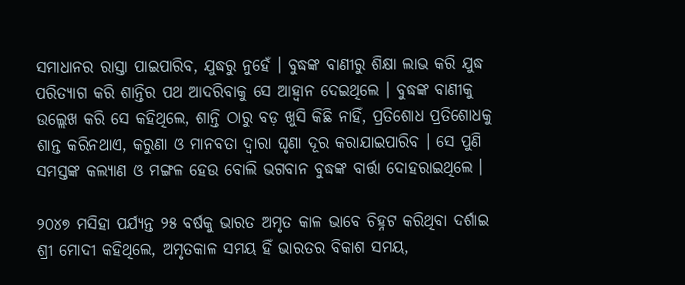ସମାଧାନର ରାସ୍ତା ପାଇପାରିବ, ଯୁଦ୍ଧରୁ ନୁହେଁ । ବୁଦ୍ଧଙ୍କ ବାଣୀରୁ ଶିକ୍ଷା ଲାଭ କରି ଯୁଦ୍ଧ ପରିତ୍ୟାଗ କରି ଶାନ୍ତିର ପଥ ଆଦରିବାକୁ ସେ ଆହ୍ୱାନ ଦେଇଥିଲେ । ବୁଦ୍ଧଙ୍କ ବାଣୀକୁ ଉଲ୍ଲେଖ କରି ସେ କହିଥିଲେ, ଶାନ୍ତି ଠାରୁ ବଡ଼ ଖୁସି କିଛି ନାହିଁ, ପ୍ରତିଶୋଧ ପ୍ରତିଶୋଧକୁ ଶାନ୍ତ କରିନଥାଏ, କରୁଣା ଓ ମାନବତା ଦ୍ୱାରା ଘୃଣା ଦୂର କରାଯାଇପାରିବ । ସେ ପୁଣି ସମସ୍ତଙ୍କ କଲ୍ୟାଣ ଓ ମଙ୍ଗଳ ହେଉ ବୋଲି ଭଗବାନ ବୁଦ୍ଧଙ୍କ ବାର୍ତ୍ତା ଦୋହରାଇଥିଲେ ।

୨୦୪୭ ମସିହା ପର୍ଯ୍ୟନ୍ତ ୨୫ ବର୍ଷକୁ ଭାରତ ଅମୃତ କାଳ ଭାବେ ଚିହ୍ନଟ କରିଥିବା ଦର୍ଶାଇ ଶ୍ରୀ ମୋଦୀ କହିଥିଲେ, ଅମୃତକାଳ ସମୟ ହିଁ ଭାରତର ବିକାଶ ସମୟ,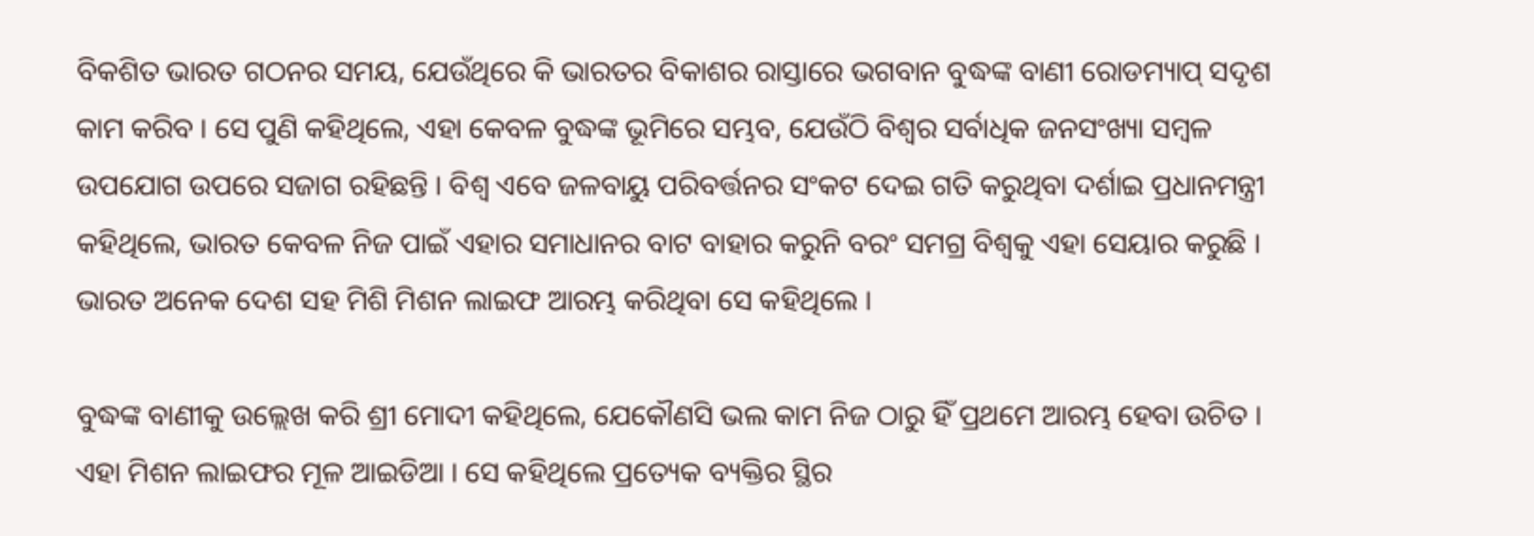ବିକଶିତ ଭାରତ ଗଠନର ସମୟ, ଯେଉଁଥିରେ କି ଭାରତର ବିକାଶର ରାସ୍ତାରେ ଭଗବାନ ବୁଦ୍ଧଙ୍କ ବାଣୀ ରୋଡମ୍ୟାପ୍ ସଦୃଶ କାମ କରିବ । ସେ ପୁଣି କହିଥିଲେ, ଏହା କେବଳ ବୁଦ୍ଧଙ୍କ ଭୂମିରେ ସମ୍ଭବ, ଯେଉଁଠି ବିଶ୍ୱର ସର୍ବାଧିକ ଜନସଂଖ୍ୟା ସମ୍ବଳ ଉପଯୋଗ ଉପରେ ସଜାଗ ରହିଛନ୍ତି । ବିଶ୍ୱ ଏବେ ଜଳବାୟୁ ପରିବର୍ତ୍ତନର ସଂକଟ ଦେଇ ଗତି କରୁଥିବା ଦର୍ଶାଇ ପ୍ରଧାନମନ୍ତ୍ରୀ କହିଥିଲେ, ଭାରତ କେବଳ ନିଜ ପାଇଁ ଏହାର ସମାଧାନର ବାଟ ବାହାର କରୁନି ବରଂ ସମଗ୍ର ବିଶ୍ୱକୁ ଏହା ସେୟାର କରୁଛି । ଭାରତ ଅନେକ ଦେଶ ସହ ମିଶି ମିଶନ ଲାଇଫ ଆରମ୍ଭ କରିଥିବା ସେ କହିଥିଲେ ।

ବୁଦ୍ଧଙ୍କ ବାଣୀକୁ ଉଲ୍ଲେଖ କରି ଶ୍ରୀ ମୋଦୀ କହିଥିଲେ, ଯେକୌଣସି ଭଲ କାମ ନିଜ ଠାରୁ ହିଁ ପ୍ରଥମେ ଆରମ୍ଭ ହେବା ଉଚିତ । ଏହା ମିଶନ ଲାଇଫର ମୂଳ ଆଇଡିଆ । ସେ କହିଥିଲେ ପ୍ରତ୍ୟେକ ବ୍ୟକ୍ତିର ସ୍ଥିର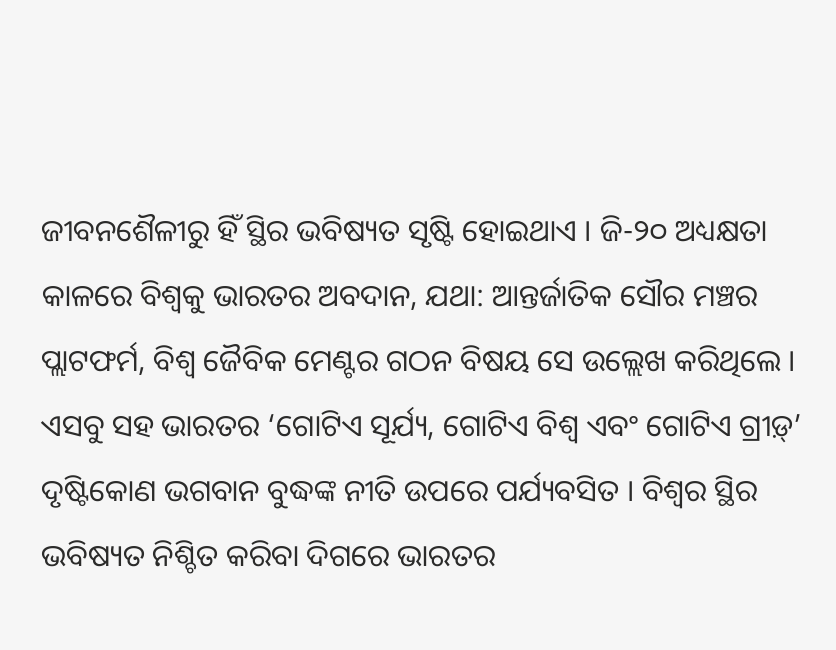ଜୀବନଶୈଳୀରୁ ହିଁ ସ୍ଥିର ଭବିଷ୍ୟତ ସୃଷ୍ଟି ହୋଇଥାଏ । ଜି-୨୦ ଅଧ୍ୟକ୍ଷତା କାଳରେ ବିଶ୍ୱକୁ ଭାରତର ଅବଦାନ, ଯଥା: ଆନ୍ତର୍ଜାତିକ ସୌର ମଞ୍ଚର ପ୍ଲାଟଫର୍ମ, ବିଶ୍ୱ ଜୈବିକ ମେଣ୍ଟର ଗଠନ ବିଷୟ ସେ ଉଲ୍ଲେଖ କରିଥିଲେ । ଏସବୁ ସହ ଭାରତର ‘ଗୋଟିଏ ସୂର୍ଯ୍ୟ, ଗୋଟିଏ ବିଶ୍ୱ ଏବଂ ଗୋଟିଏ ଗ୍ରୀଡ଼୍‌’ ଦୃଷ୍ଟିକୋଣ ଭଗବାନ ବୁଦ୍ଧଙ୍କ ନୀତି ଉପରେ ପର୍ଯ୍ୟବସିତ । ବିଶ୍ୱର ସ୍ଥିର ଭବିଷ୍ୟତ ନିଶ୍ଚିତ କରିବା ଦିଗରେ ଭାରତର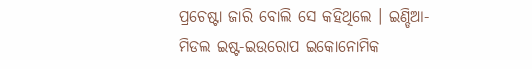ପ୍ରଚେଷ୍ଟା ଜାରି ବୋଲି ସେ କହିଥିଲେ । ଇଣ୍ଡିଆ-ମିଡଲ ଇଷ୍ଟ-ଇଉରୋପ ଇକୋନୋମିକ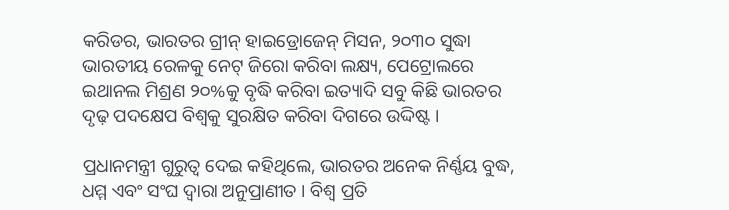କରିଡର, ଭାରତର ଗ୍ରୀନ୍ ହାଇଡ୍ରୋଜେନ୍ ମିସନ, ୨୦୩୦ ସୁଦ୍ଧା ଭାରତୀୟ ରେଳକୁ ନେଟ୍ ଜିରୋ କରିବା ଲକ୍ଷ୍ୟ, ପେଟ୍ରୋଲରେ ଇଥାନଲ ମିଶ୍ରଣ ୨୦%କୁ ବୃଦ୍ଧି କରିବା ଇତ୍ୟାଦି ସବୁ କିଛି ଭାରତର ଦୃଢ଼ ପଦକ୍ଷେପ ବିଶ୍ୱକୁ ସୁରକ୍ଷିତ କରିବା ଦିଗରେ ଉଦ୍ଦିଷ୍ଟ ।

ପ୍ରଧାନମନ୍ତ୍ରୀ ଗୁରୁତ୍ୱ ଦେଇ କହିଥିଲେ, ଭାରତର ଅନେକ ନିର୍ଣ୍ଣୟ ବୁଦ୍ଧ, ଧମ୍ମ ଏବଂ ସଂଘ ଦ୍ୱାରା ଅନୁପ୍ରାଣୀତ । ବିଶ୍ୱ ପ୍ରତି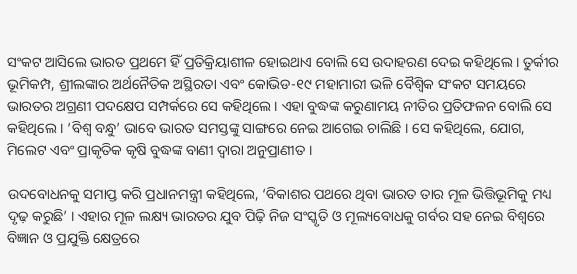ସଂକଟ ଆସିଲେ ଭାରତ ପ୍ରଥମେ ହିଁ ପ୍ରତିକ୍ରିୟାଶୀଳ ହୋଇଥାଏ ବୋଲି ସେ ଉଦାହରଣ ଦେଇ କହିଥିଲେ । ତୁର୍କୀର ଭୂମିକମ୍ପ, ଶ୍ରୀଲଙ୍କାର ଅର୍ଥନୈତିକ ଅସ୍ଥିରତା ଏବଂ କୋଭିଡ-୧୯ ମହାମାରୀ ଭଳି ବୈଶ୍ୱିକ ସଂକଟ ସମୟରେ ଭାରତର ଅଗ୍ରଣୀ ପଦକ୍ଷେପ ସମ୍ପର୍କରେ ସେ କହିଥିଲେ । ଏହା ବୁଦ୍ଧଙ୍କ କରୁଣାମୟ ନୀତିର ପ୍ରତିଫଳନ ବୋଲି ସେ କହିଥିଲେ । ‘ବିଶ୍ୱ ବନ୍ଧୁ’ ଭାବେ ଭାରତ ସମସ୍ତଙ୍କୁ ସାଙ୍ଗରେ ନେଇ ଆଗେଇ ଚାଲିଛି । ସେ କହିଥିଲେ, ଯୋଗ, ମିଲେଟ ଏବଂ ପ୍ରାକୃତିକ କୃଷି ବୁଦ୍ଧଙ୍କ ବାଣୀ ଦ୍ୱାରା ଅନୁପ୍ରାଣୀତ ।

ଉଦବୋଧନକୁ ସମାପ୍ତ କରି ପ୍ରଧାନମନ୍ତ୍ରୀ କହିଥିଲେ, ‘ବିକାଶର ପଥରେ ଥିବା ଭାରତ ତାର ମୂଳ ଭିତ୍ତିଭୂମିକୁ ମଧ୍ୟ ଦୃଢ଼ କରୁଛି’ । ଏହାର ମୂଳ ଲକ୍ଷ୍ୟ ଭାରତର ଯୁବ ପିଢ଼ି ନିଜ ସଂସ୍କୃତି ଓ ମୂଲ୍ୟବୋଧକୁ ଗର୍ବର ସହ ନେଇ ବିଶ୍ୱରେ ବିଜ୍ଞାନ ଓ ପ୍ରଯୁକ୍ତି କ୍ଷେତ୍ରରେ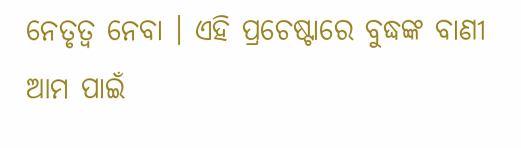ନେତୃତ୍ୱ ନେବା । ଏହି ପ୍ରଚେଷ୍ଟାରେ ବୁଦ୍ଧଙ୍କ ବାଣୀ ଆମ ପାଇଁ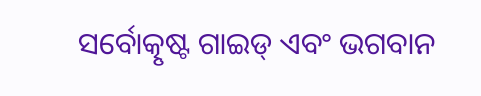ସର୍ବୋତ୍କୃଷ୍ଟ ଗାଇଡ୍ ଏବଂ ଭଗବାନ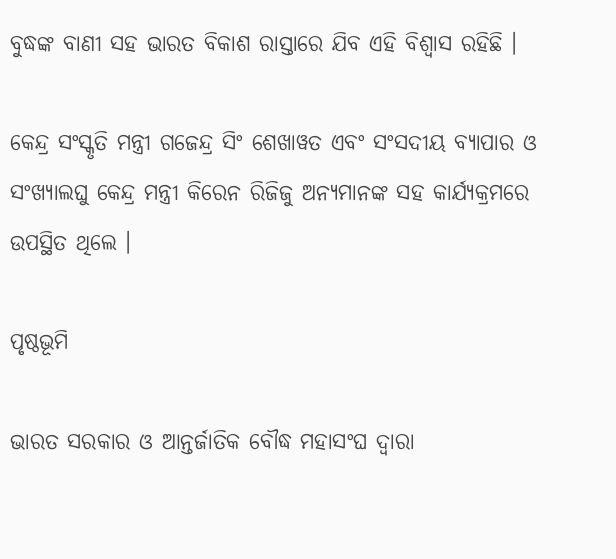ବୁଦ୍ଧଙ୍କ ବାଣୀ ସହ ଭାରତ ବିକାଶ ରାସ୍ତାରେ ଯିବ ଏହି ବିଶ୍ୱାସ ରହିଛି ।

କେନ୍ଦ୍ର ସଂସ୍କୃତି ମନ୍ତ୍ରୀ ଗଜେନ୍ଦ୍ର ସିଂ ଶେଖାୱତ ଏବଂ ସଂସଦୀୟ ବ୍ୟାପାର ଓ ସଂଖ୍ୟାଲଘୁ କେନ୍ଦ୍ର ମନ୍ତ୍ରୀ କିରେନ ରିଜିଜୁ ଅନ୍ୟମାନଙ୍କ ସହ କାର୍ଯ୍ୟକ୍ରମରେ ଉପସ୍ଥିତ ଥିଲେ ।

ପୃଷ୍ଠଭୂମି

ଭାରତ ସରକାର ଓ ଆନ୍ତର୍ଜାତିକ ବୌଦ୍ଧ ମହାସଂଘ ଦ୍ୱାରା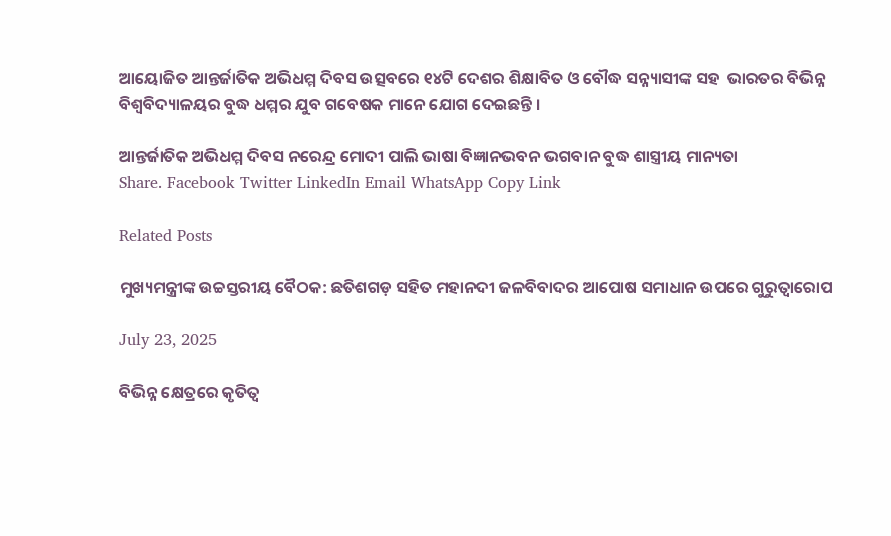ଆୟୋଜିତ ଆନ୍ତର୍ଜାତିକ ଅଭିଧମ୍ମ ଦିବସ ଉତ୍ସବରେ ୧୪ଟି ଦେଶର ଶିକ୍ଷାବିତ ଓ ବୌଦ୍ଧ ସନ୍ନ୍ୟାସୀଙ୍କ ସହ  ଭାରତର ବିଭିନ୍ନ ବିଶ୍ୱବିଦ୍ୟାଳୟର ବୁଦ୍ଧ ଧମ୍ମର ଯୁବ ଗବେଷକ ମାନେ ଯୋଗ ଦେଇଛନ୍ତି ।

ଆନ୍ତର୍ଜାତିକ ଅଭିଧମ୍ମ ଦିବସ ନରେନ୍ଦ୍ର ମୋଦୀ ପାଲି ଭାଷା ବିଜ୍ଞାନଭବନ ଭଗବାନ ବୁଦ୍ଧ ଶାସ୍ତ୍ରୀୟ ମାନ୍ୟତା
Share. Facebook Twitter LinkedIn Email WhatsApp Copy Link

Related Posts

ମୁଖ୍ୟମନ୍ତ୍ରୀଙ୍କ ଉଚ୍ଚସ୍ତରୀୟ ବୈଠକ: ଛତିଶଗଡ଼ ସହିତ ମହାନଦୀ ଜଳବିବାଦର ଆପୋଷ ସମାଧାନ ଉପରେ ଗୁରୁତ୍ୱାରୋପ

July 23, 2025

ବିଭିନ୍ନ କ୍ଷେତ୍ରରେ କୃତିତ୍ୱ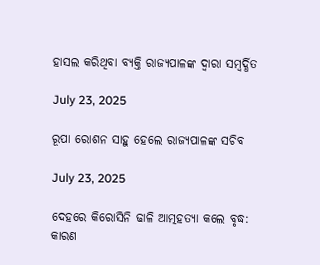ହାସଲ କରିଥିବା ବ୍ୟକ୍ତି ରାଜ୍ୟପାଳଙ୍କ ଦ୍ୱାରା ସମ୍ବର୍ଦ୍ଧିତ

July 23, 2025

ରୂପା ରୋଶନ ସାହୁ ହେଲେ ରାଜ୍ୟପାଳଙ୍କ ସଚିବ

July 23, 2025

ଦେହରେ କିରୋସିନି ଢାଳି ଆତ୍ମହତ୍ୟା କଲେ ବୃଦ୍ଧ: କାରଣ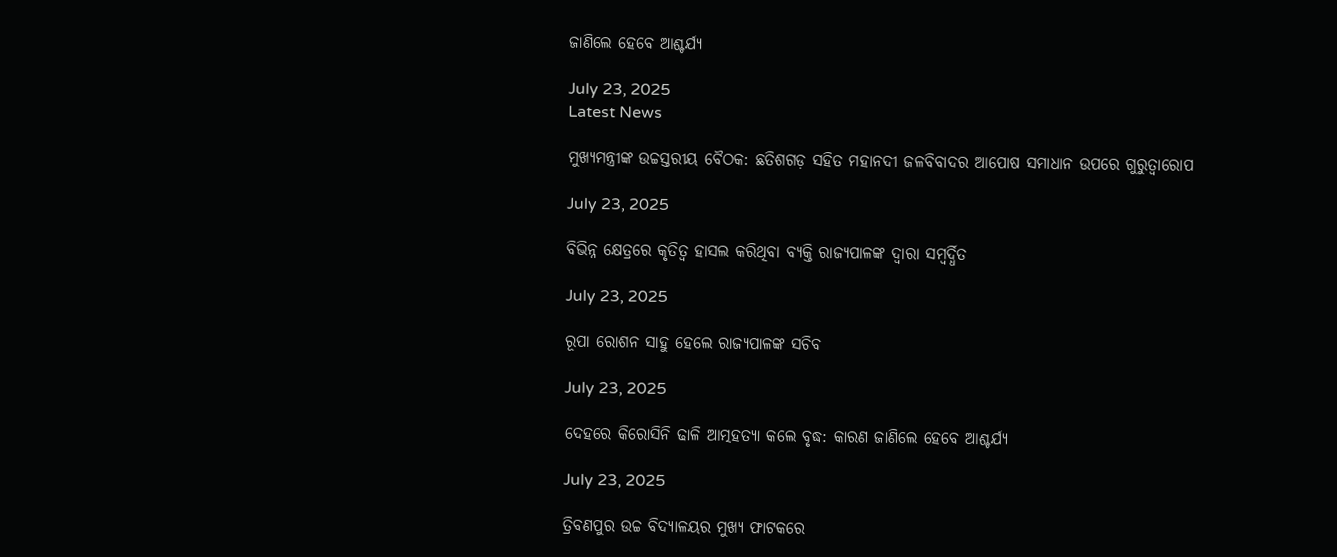ଜାଣିଲେ ହେବେ ଆଶ୍ଚର୍ଯ୍ୟ

July 23, 2025
Latest News

ମୁଖ୍ୟମନ୍ତ୍ରୀଙ୍କ ଉଚ୍ଚସ୍ତରୀୟ ବୈଠକ: ଛତିଶଗଡ଼ ସହିତ ମହାନଦୀ ଜଳବିବାଦର ଆପୋଷ ସମାଧାନ ଉପରେ ଗୁରୁତ୍ୱାରୋପ

July 23, 2025

ବିଭିନ୍ନ କ୍ଷେତ୍ରରେ କୃତିତ୍ୱ ହାସଲ କରିଥିବା ବ୍ୟକ୍ତି ରାଜ୍ୟପାଳଙ୍କ ଦ୍ୱାରା ସମ୍ବର୍ଦ୍ଧିତ

July 23, 2025

ରୂପା ରୋଶନ ସାହୁ ହେଲେ ରାଜ୍ୟପାଳଙ୍କ ସଚିବ

July 23, 2025

ଦେହରେ କିରୋସିନି ଢାଳି ଆତ୍ମହତ୍ୟା କଲେ ବୃଦ୍ଧ: କାରଣ ଜାଣିଲେ ହେବେ ଆଶ୍ଚର୍ଯ୍ୟ

July 23, 2025

ତ୍ରିବଣପୁର ଉଚ୍ଚ ବିଦ୍ୟାଳୟର ମୁଖ୍ୟ ଫାଟକରେ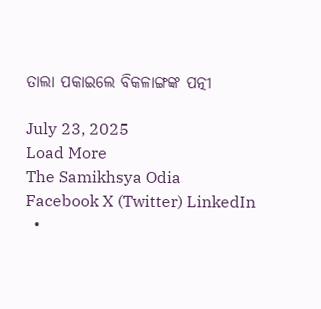ତାଲା ପକାଇଲେ ବିକଳାଙ୍ଗଙ୍କ ପତ୍ନୀ

July 23, 2025
Load More
The Samikhsya Odia
Facebook X (Twitter) LinkedIn
  •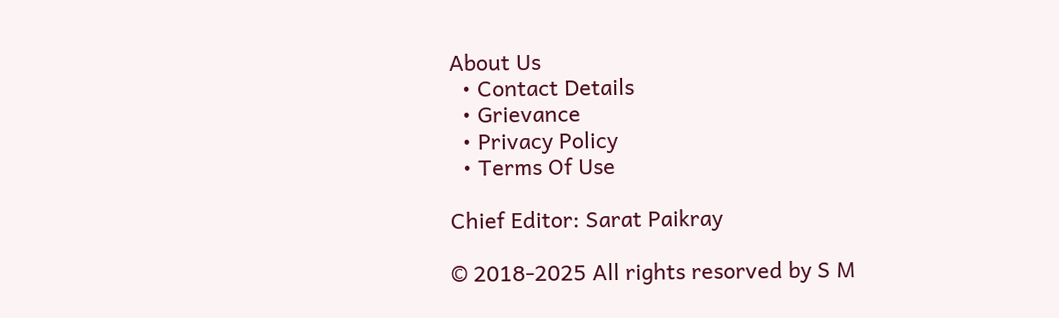About Us
  • Contact Details
  • Grievance
  • Privacy Policy
  • Terms Of Use

Chief Editor: Sarat Paikray

© 2018-2025 All rights resorved by S M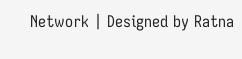Network | Designed by Ratna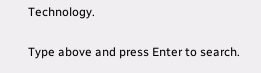Technology.

Type above and press Enter to search.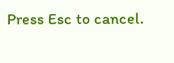Press Esc to cancel.